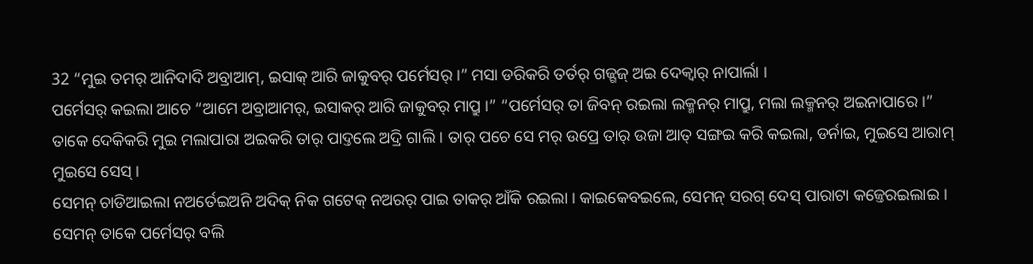32 “ମୁଇ ତମର୍ ଆନିଦାଦି ଅବ୍ରାଆମ୍, ଇସାକ୍ ଆରି ଜାକୁବର୍ ପର୍ମେସର୍ ।” ମସା ଡରିକରି ତର୍ତର୍ ଗଜ୍ଗଜ୍ ଅଇ ଦେକ୍ବାର୍ ନାପାର୍ଲା ।
ପର୍ମେସର୍ କଇଲା ଆଚେ “ଆମେ ଅବ୍ରାଆମର୍, ଇସାକର୍ ଆରି ଜାକୁବର୍ ମାପ୍ରୁ ।” “ପର୍ମେସର୍ ତା ଜିବନ୍ ରଇଲା ଲକ୍ମନର୍ ମାପ୍ରୁ, ମଲା ଲକ୍ମନର୍ ଅଇନାପାରେ ।”
ତାକେ ଦେକିକରି ମୁଇ ମଲାପାରା ଅଇକରି ତାର୍ ପାଦ୍ତଲେ ଅଦ୍ରି ଗାଲି । ତାର୍ ପଚେ ସେ ମର୍ ଉପ୍ରେ ତାର୍ ଉଜା ଆତ୍ ସଙ୍ଗଇ କରି କଇଲା, ଡର୍ନାଇ, ମୁଇସେ ଆରାମ୍ ମୁଇସେ ସେସ୍ ।
ସେମନ୍ ଚାଡିଆଇଲା ନଅର୍ତେଇଅନି ଅଦିକ୍ ନିକ ଗଟେକ୍ ନଅରର୍ ପାଇ ତାକର୍ ଆଁକି ରଇଲା । କାଇକେବଇଲେ, ସେମନ୍ ସରଗ୍ ଦେସ୍ ପାରାଟା କଜ୍ତେରଇଲାଇ । ସେମନ୍ ତାକେ ପର୍ମେସର୍ ବଲି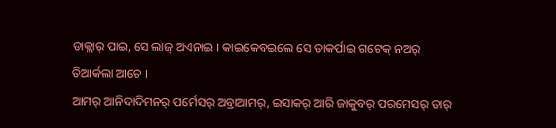ଡାକ୍ଲାର୍ ପାଇ, ସେ ଲାଜ୍ ଅଏନାଇ । କାଇକେବଇଲେ ସେ ତାକର୍ପାଇ ଗଟେକ୍ ନଅର୍ ତିଆର୍କଲା ଆଚେ ।
ଆମର୍ ଆନିଦାଦିମନର୍ ପର୍ମେସର୍ ଅବ୍ରାଆମର୍, ଇସାକର୍ ଆରି ଜାକୁବର୍ ପରମେସର୍ ତାର୍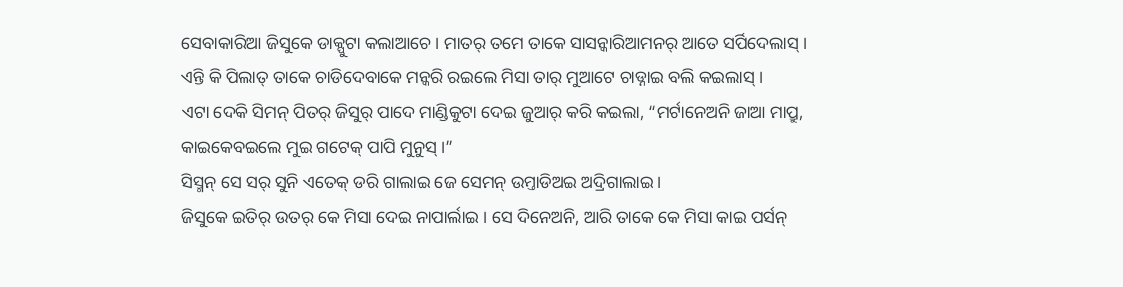ସେବାକାରିଆ ଜିସୁକେ ଡାକ୍ପୁଟା କଲାଆଚେ । ମାତର୍ ତମେ ତାକେ ସାସନ୍କାରିଆମନର୍ ଆତେ ସର୍ପିଦେଲାସ୍ । ଏନ୍ତି କି ପିଲାତ୍ ତାକେ ଚାଡିଦେବାକେ ମନ୍କରି ରଇଲେ ମିସା ତାର୍ ମୁଆଟେ ଚାଡ୍ନାଇ ବଲି କଇଲାସ୍ ।
ଏଟା ଦେକି ସିମନ୍ ପିତର୍ ଜିସୁର୍ ପାଦେ ମାଣ୍ଡିକୁଟା ଦେଇ ଜୁଆର୍ କରି କଇଲା, “ମର୍ଟାନେଅନି ଜାଆ ମାପ୍ରୁ, କାଇକେବଇଲେ ମୁଇ ଗଟେକ୍ ପାପି ମୁନୁସ୍ ।”
ସିସ୍ମନ୍ ସେ ସର୍ ସୁନି ଏତେକ୍ ଡରି ଗାଲାଇ ଜେ ସେମନ୍ ଉମ୍ତାଡିଅଇ ଅଦ୍ରିଗାଲାଇ ।
ଜିସୁକେ ଇତିର୍ ଉତର୍ କେ ମିସା ଦେଇ ନାପାର୍ଲାଇ । ସେ ଦିନେଅନି, ଆରି ତାକେ କେ ମିସା କାଇ ପର୍ସନ୍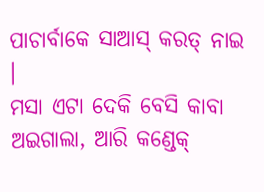ପାଚାର୍ବାକେ ସାଆସ୍ କରତ୍ ନାଇ ।
ମସା ଏଟା ଦେକି ବେସି କାବା ଅଇଗାଲା, ଆରି କଣ୍ଡେକ୍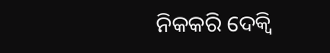ନିକକରି ଦେକ୍ବି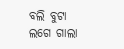ବଲି ବୁଟା ଲଗେ ଗାଲା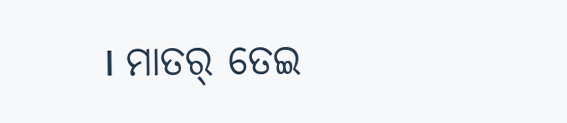। ମାତର୍ ତେଇ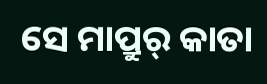ସେ ମାପ୍ରୁର୍ କାତା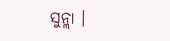ସୁନ୍ଲା ।